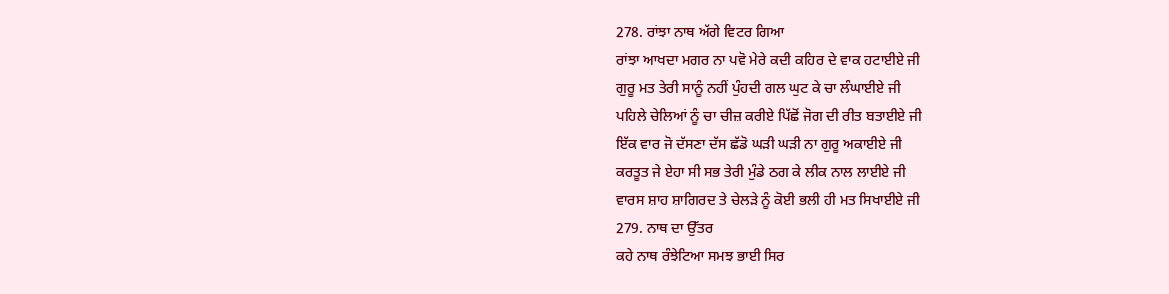278. ਰਾਂਝਾ ਨਾਥ ਅੱਗੇ ਵਿਟਰ ਗਿਆ
ਰਾਂਝਾ ਆਖਦਾ ਮਗਰ ਨਾ ਪਵੋ ਮੇਰੇ ਕਦੀ ਕਹਿਰ ਦੇ ਵਾਕ ਹਟਾਈਏ ਜੀ
ਗੁਰੂ ਮਤ ਤੇਰੀ ਸਾਨੂੰ ਨਹੀਂ ਪੁੰਹਦੀ ਗਲ ਘੁਟ ਕੇ ਚਾ ਲੰਘਾਈਏ ਜੀ
ਪਹਿਲੇ ਚੇਲਿਆਂ ਨੂੰ ਚਾ ਚੀਜ਼ ਕਰੀਏ ਪਿੱਛੋਂ ਜੋਗ ਦੀ ਰੀਤ ਬਤਾਈਏ ਜੀ
ਇੱਕ ਵਾਰ ਜੋ ਦੱਸਣਾ ਦੱਸ ਛੱਡੋ ਘੜੀ ਘੜੀ ਨਾ ਗੁਰੂ ਅਕਾਈਏ ਜੀ
ਕਰਤੂਤ ਜੇ ਏਹਾ ਸੀ ਸਭ ਤੇਰੀ ਮੁੰਡੇ ਠਗ ਕੇ ਲੀਕ ਨਾਲ ਲਾਈਏ ਜੀ
ਵਾਰਸ ਸ਼ਾਹ ਸ਼ਾਗਿਰਦ ਤੇ ਚੇਲੜੇ ਨੂੰ ਕੋਈ ਭਲੀ ਹੀ ਮਤ ਸਿਖਾਈਏ ਜੀ
279. ਨਾਥ ਦਾ ਉੱਤਰ
ਕਹੇ ਨਾਥ ਰੰਝੇਟਿਆ ਸਮਝ ਭਾਈ ਸਿਰ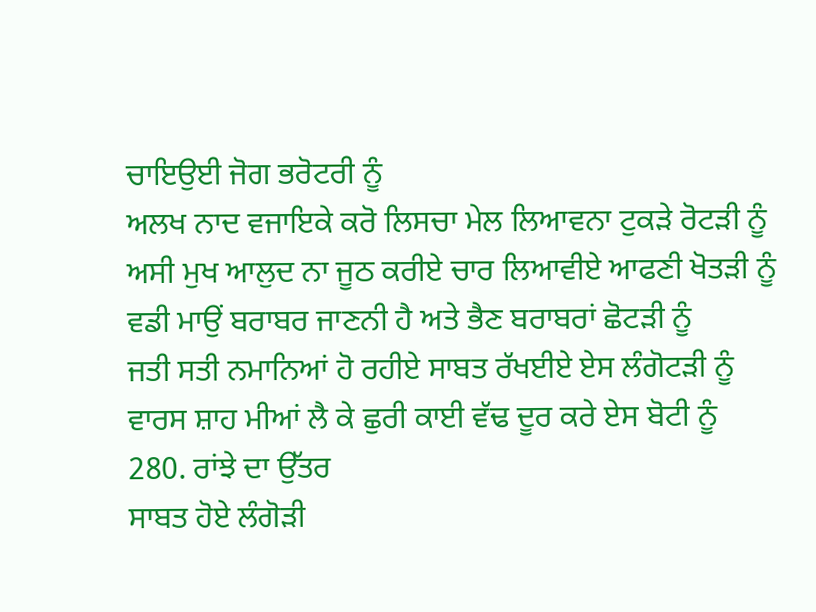ਚਾਇਉਈ ਜੋਗ ਭਰੋਟਰੀ ਨੂੰ
ਅਲਖ ਨਾਦ ਵਜਾਇਕੇ ਕਰੋ ਲਿਸਚਾ ਮੇਲ ਲਿਆਵਨਾ ਟੁਕੜੇ ਰੋਟੜੀ ਨੂੰ
ਅਸੀ ਮੁਖ ਆਲੁਦ ਨਾ ਜੂਠ ਕਰੀਏ ਚਾਰ ਲਿਆਵੀਏ ਆਫਣੀ ਖੋਤੜੀ ਨੂੰ
ਵਡੀ ਮਾਉਂ ਬਰਾਬਰ ਜਾਣਨੀ ਹੈ ਅਤੇ ਭੈਣ ਬਰਾਬਰਾਂ ਛੋਟੜੀ ਨੂੰ
ਜਤੀ ਸਤੀ ਨਮਾਨਿਆਂ ਹੋ ਰਹੀਏ ਸਾਬਤ ਰੱਖਈਏ ਏਸ ਲੰਗੋਟੜੀ ਨੂੰ
ਵਾਰਸ ਸ਼ਾਹ ਮੀਆਂ ਲੈ ਕੇ ਛੁਰੀ ਕਾਈ ਵੱਢ ਦੂਰ ਕਰੇ ਏਸ ਬੋਟੀ ਨੂੰ
280. ਰਾਂਝੇ ਦਾ ਉੱਤਰ
ਸਾਬਤ ਹੋਏ ਲੰਗੋੜੀ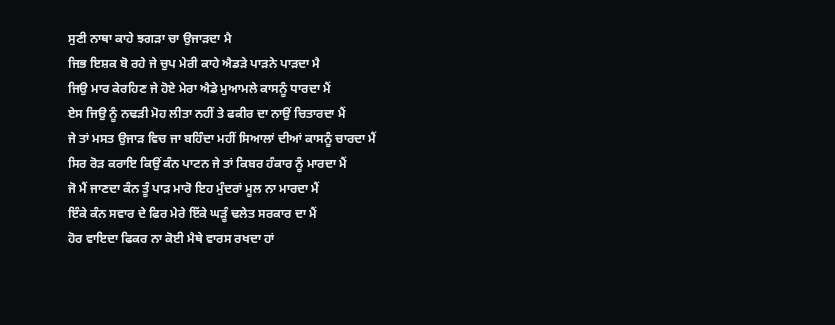ਸੁਣੀ ਨਾਥਾ ਕਾਹੇ ਝਗੜਾ ਚਾ ਉਜਾੜਦਾ ਮੈ
ਜਿਭ ਇਸ਼ਕ ਬੋ ਰਹੇ ਜੇ ਚੁਪ ਮੇਰੀ ਕਾਹੇ ਐਡੜੇ ਪਾੜਨੇ ਪਾੜਦਾ ਮੈ
ਜਿਉ ਮਾਰ ਕੇਰਹਿਣ ਜੇ ਹੋਏ ਮੇਰਾ ਐਡੇ ਮੁਆਮਲੇ ਕਾਸਨੂੰ ਧਾਰਦਾ ਮੈਂ
ਏਸ ਜਿਉ ਨੂੰ ਨਢੜੀ ਮੋਹ ਲੀਤਾ ਨਹੀਂ ਤੇ ਫਕੀਰ ਦਾ ਨਾਉਂ ਚਿਤਾਰਦਾ ਮੈਂ
ਜੇ ਤਾਂ ਮਸਤ ਉਜਾੜ ਵਿਚ ਜਾ ਬਹਿੰਦਾ ਮਹੀਂ ਸਿਆਲਾਂ ਦੀਆਂ ਕਾਸਨੂੰ ਚਾਰਦਾ ਮੈਂ
ਸਿਰ ਰੋੜ ਕਰਾਇ ਕਿਉਂ ਕੰਨ ਪਾਟਨ ਜੇ ਤਾਂ ਕਿਬਰ ਹੰਕਾਰ ਨੂੰ ਮਾਰਦਾ ਮੈਂ
ਜੋ ਮੈਂ ਜਾਣਦਾ ਕੰਨ ਤੂੰ ਪਾੜ ਮਾਰੋ ਇਹ ਮੁੰਦਰਾਂ ਮੂਲ ਨਾ ਮਾਰਦਾ ਮੈਂ
ਇੰਕੇ ਕੰਨ ਸਵਾਰ ਦੇ ਫਿਰ ਮੇਰੇ ਇੱਕੇ ਘੜੂੰ ਢਲੇਤ ਸਰਕਾਰ ਦਾ ਮੈਂ
ਹੋਰ ਵਾਇਦਾ ਫਿਕਰ ਨਾ ਕੋਈ ਮੈਥੇ ਵਾਰਸ ਰਖਦਾ ਹਾਂ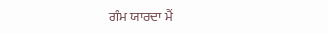ਗੰਮ ਯਾਰਦਾ ਮੈਂ